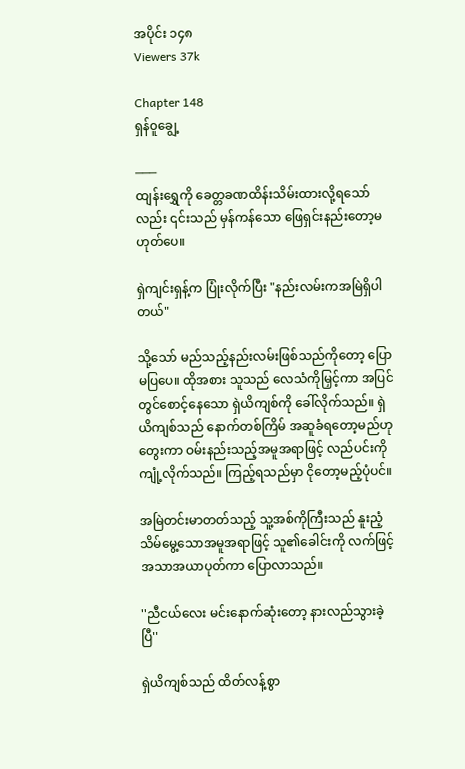အပိုင်း ၁၄၈
Viewers 37k

Chapter 148
ရှန်၀ူချွေ့

───
ထျန်းရွှေကို ခေတ္တခဏထိန်းသိမ်းထားလို့ရသော်လည်း ၎င်းသည် မှန်ကန်သော ဖြေရှင်းနည်းတော့မဟုတ်ပေ။

ရှဲကျင်းရှန့်က ပြုံးလိုက်ပြီး "နည်းလမ်းကအမြဲရှိပါတယ်"

သို့သော် မည်သည့်နည်းလမ်းဖြစ်သည်ကိုတော့ ပြောမပြပေ။ ထိုအစား သူသည် လေသံကိုမြှင့်ကာ အပြင်တွင်စောင့်နေသော ရှဲယိကျစ်ကို ခေါ်လိုက်သည်။ ရှဲယိကျစ်သည် နောက်တစ်ကြိမ် အဆူခံရတော့မည်ဟု တွေးကာ ဝမ်းနည်းသည့်အမူအရာဖြင့် လည်ပင်းကို ကျုံ့လိုက်သည်။ ကြည့်ရသည်မှာ ငိုတော့မည့်ပုံပင်။

အမြဲတင်းမာတတ်သည့် သူ့အစ်ကိုကြီးသည် နူးညံ့သိမ်မွေ့သောအမူအရာဖြင့် သူ၏‌ခေါင်းကို လက်ဖြင့်အသာအယာပုတ်ကာ ပြောလာသည်။

''ညီငယ်လေး မင်းနောက်ဆုံးတော့ နားလည်သွားခဲ့ပြီ''

ရှဲယိကျစ်သည် ထိတ်လန့်စွာ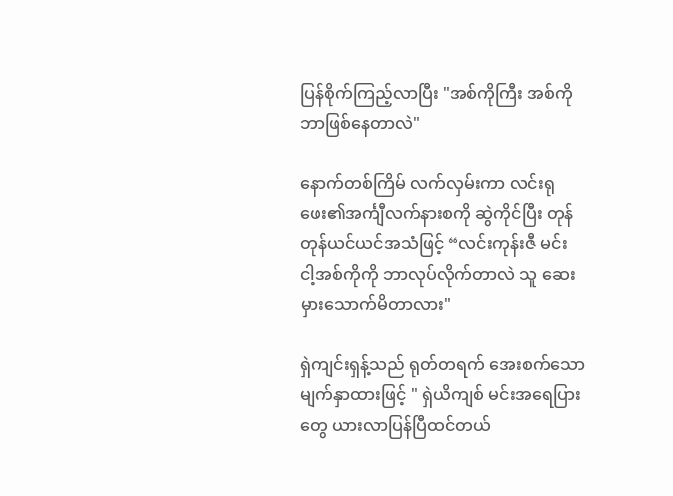ပြန်စိုက်ကြည့်လာပြီး "အစ်ကိုကြီး အစ်ကို ဘာဖြစ်နေတာလဲ"

နောက်တစ်ကြိမ် လက်လှမ်းကာ လင်းရုဖေး၏အင်္ကျီလက်နားစကို ဆွဲကိုင်ပြီး တုန်တုန်ယင်ယင်အသံဖြင့် “လင်းကုန်းဇီ မင်း ငါ့အစ်ကိုကို ဘာလုပ်လိုက်တာလဲ သူ ဆေးမှားသောက်မိတာလား"

ရှဲကျင်းရှန့်သည် ရုတ်တရက် အေးစက်သောမျက်နှာထားဖြင့် " ရှဲယိကျစ် မင်းအရေပြားတွေ ယားလာပြန်ပြီထင်တယ်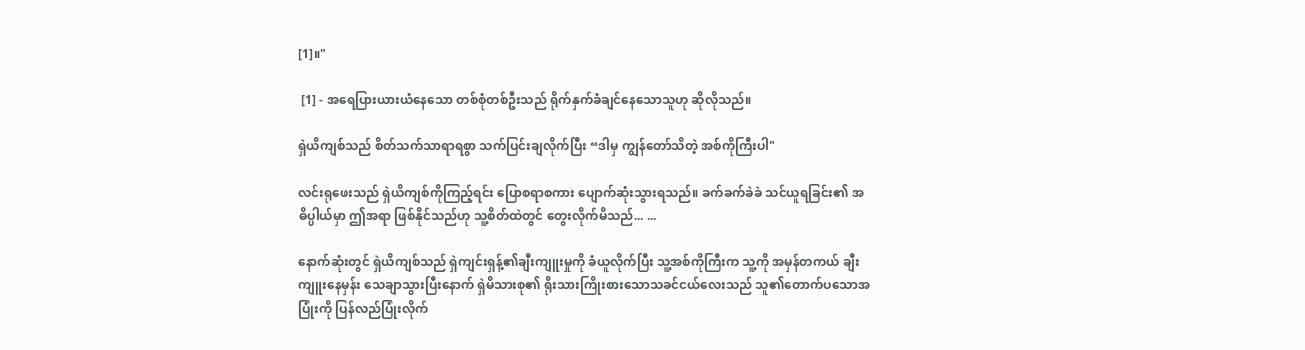[1]။"

 [1] - အရေပြားယားယံနေသော တစ်စုံတစ်ဦးသည် ရိုက်နှက်ခံချင်နေသောသူဟု ဆိုလိုသည်။

ရှဲယိကျစ်သည် စိတ်သက်သာရာရစွာ သက်ပြင်းချလိုက်ပြီး “ဒါမှ ကျွန်တော်သိတဲ့ အစ်ကိုကြီးပါ"

လင်းရုဖေးသည် ရှဲယိကျစ်ကိုကြည့်ရင်း ပြောစရာစကား ပျောက်ဆုံးသွားရသည်။ ခက်ခက်ခဲခဲ သင်ယူရခြင်း၏ အဓိပ္ပါယ်မှာ ဤအရာ ဖြစ်နိုင်သည်ဟု သူ့စိတ်ထဲတွင် တွေးလိုက်မိသည်... ...

နောက်ဆုံးတွင် ရှဲယိကျစ်သည် ရှဲကျင်းရှန့်၏ချီးကျူးမှုကို ခံယူလိုက်ပြီး သူ့အစ်ကိုကြီးက သူ့ကို အမှန်တကယ် ချီးကျူးနေမှန်း သေချာသွားပြီးနောက် ရှဲမိသားစု၏ ရိုးသားကြိုးစားသောသခင်ငယ်လေးသည် သူ၏တောက်ပသောအပြုံးကို ပြန်လည်ပြုံးလိုက်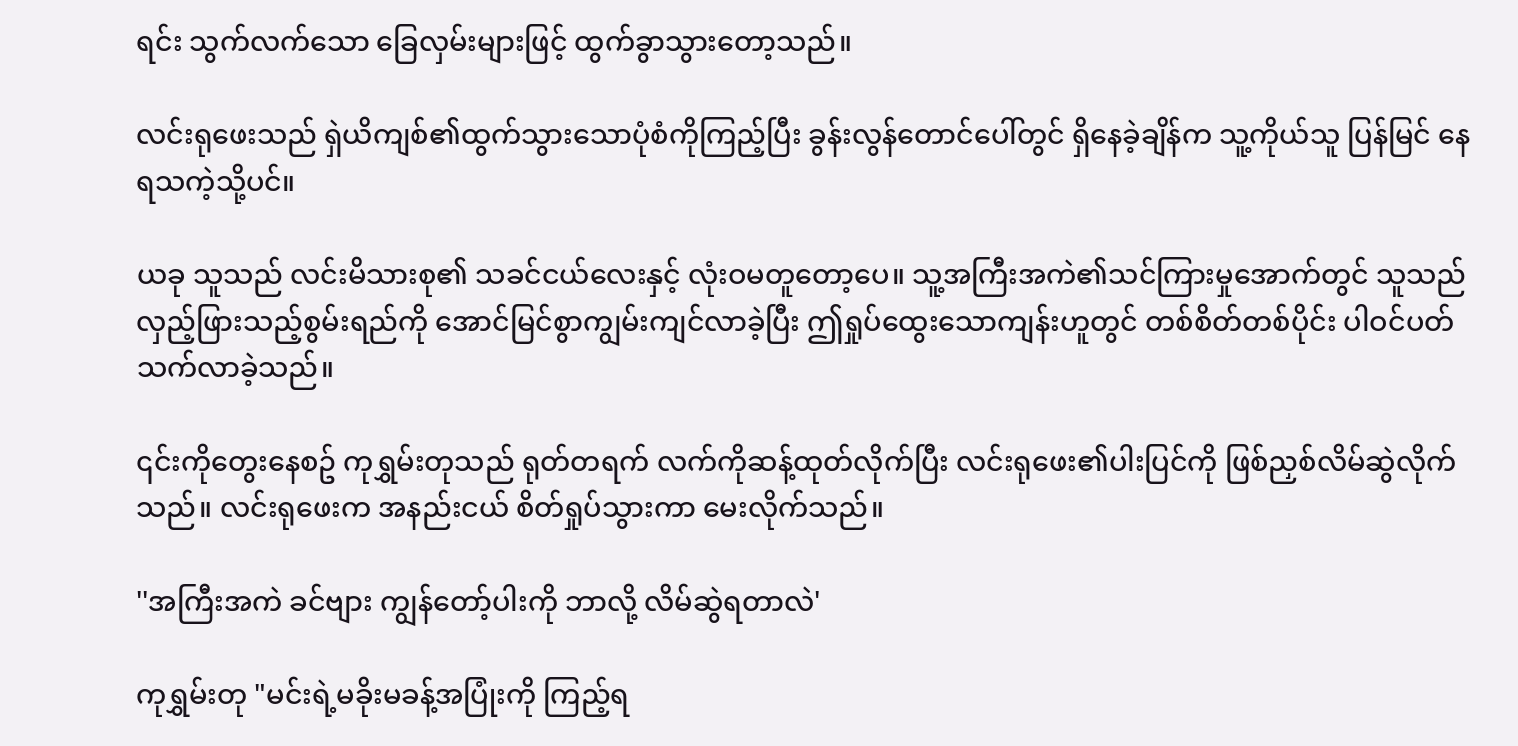ရင်း သွက်လက်သော ခြေလှမ်းများဖြင့် ထွက်ခွာသွားတော့သည်။

လင်းရုဖေးသည် ရှဲယိကျစ်၏ထွက်သွားသောပုံစံကိုကြည့်ပြီး ခွန်းလွန်တောင်ပေါ်တွင် ရှိနေခဲ့ချိန်က သူ့ကိုယ်သူ ပြန်မြင် နေရသကဲ့သို့ပင်။

ယခု သူသည် လင်းမိသားစု၏ သခင်ငယ်လေးနှင့် လုံးဝမတူတော့ပေ။ သူ့အကြီးအကဲ၏သင်ကြားမှုအောက်တွင် သူသည် လှည့်ဖြားသည့်စွမ်းရည်ကို အောင်မြင်စွာကျွမ်းကျင်လာခဲ့ပြီး ဤရှုပ်ထွေးသောကျန်းဟူတွင် တစ်စိတ်တစ်ပိုင်း ပါဝင်ပတ်သက်လာခဲ့သည်။

၎င်းကိုတွေးနေစဥ် ကုရွှမ်းတုသည် ရုတ်တရက် လက်ကိုဆန့်ထုတ်လိုက်ပြီး လင်းရုဖေး၏ပါးပြင်ကို ဖြစ်ညှစ်လိမ်ဆွဲလိုက်သည်။ လင်းရုဖေးက အနည်းငယ် စိတ်ရှုပ်သွားကာ မေးလိုက်သည်။

''အကြီးအကဲ ခင်ဗျား ကျွန်တော့်ပါးကို ဘာလို့ လိမ်ဆွဲရတာလဲ'

ကုရွှမ်းတု "မင်းရဲ့မခိုးမခန့်အပြုံးကို ကြည့်ရ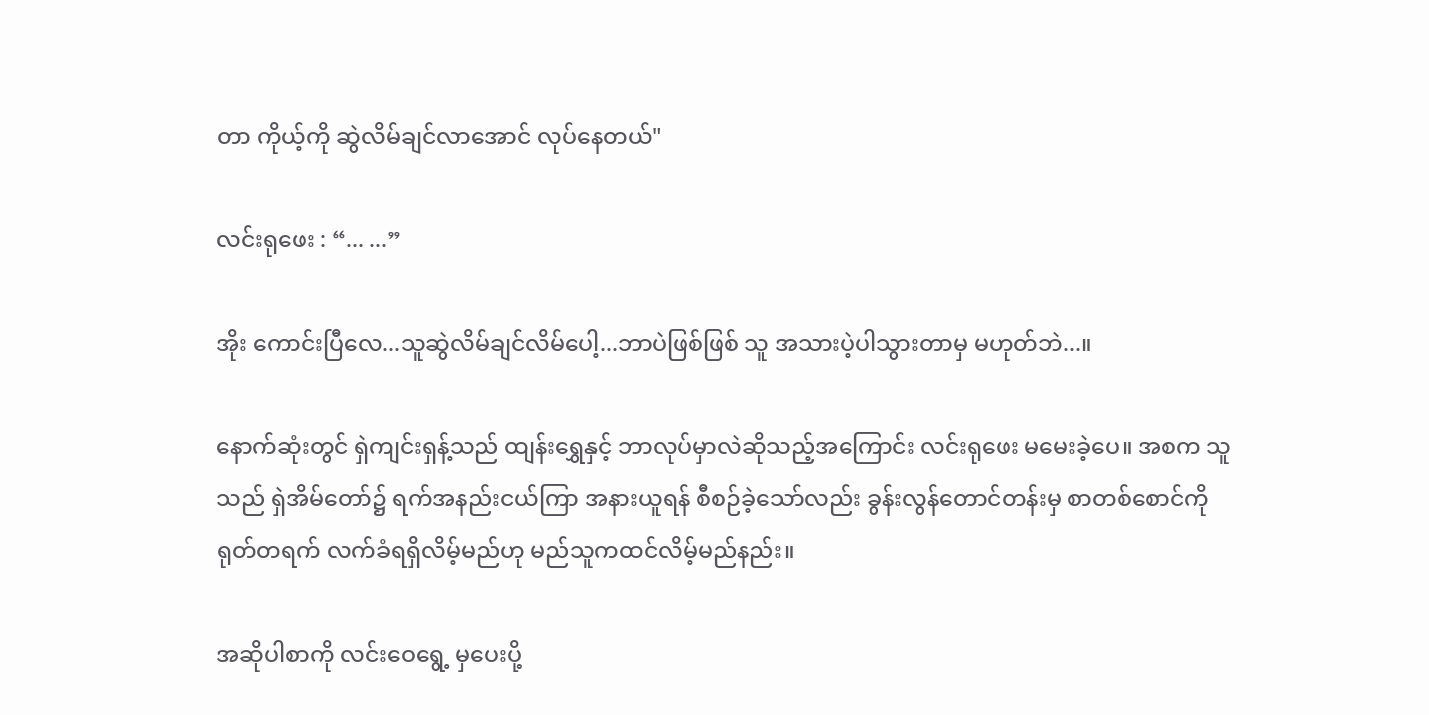တာ ကိုယ့်ကို ဆွဲလိမ်ချင်လာအောင် လုပ်နေတယ်"

လင်းရုဖေး : “... ...”

အိုး ကောင်းပြီလေ...သူဆွဲလိမ်ချင်လိမ်‌ပေါ့...ဘာပဲဖြစ်ဖြစ် သူ အသားပဲ့ပါသွားတာမှ မဟုတ်ဘဲ...။

နောက်ဆုံးတွင် ရှဲကျင်းရှန့်သည် ထျန်းရွှေနှင့် ဘာလုပ်မှာလဲဆိုသည့်အကြောင်း လင်းရုဖေး မမေးခဲ့ပေ။ အစက သူသည် ရှဲအိမ်‌တော်၌ ရက်အနည်းငယ်ကြာ အနားယူရန် စီစဉ်ခဲ့သော်လည်း ခွန်းလွန်တောင်တန်းမှ စာတစ်စောင်ကို ရုတ်တရက် လက်ခံရရှိလိမ့်မည်ဟု မည်သူကထင်လိမ့်မည်နည်း။

အဆိုပါစာကို လင်းဝေရွေ့ မှပေးပို့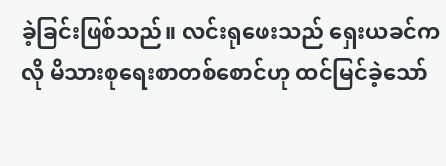ခဲ့ခြင်းဖြစ်သည်။ လင်းရုဖေးသည် ရှေးယခင်ကလို မိသားစုရေးစာတစ်‌စောင်ဟု ထင်မြင်ခဲ့သော်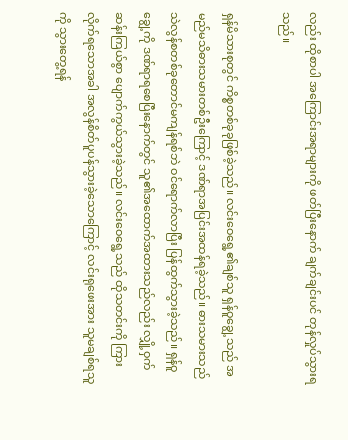လည်း ထိုစာပါ အကြောင်းအရာများကို ဖတ်ပြီးနောက် ချက်ချင်းပင် တုန်လှုပ်သွားရသည်။

ရှန်မိသားစုတွင် ကိစ္စတစ်ခုခုဖြစ်ခဲ့သည်။ လင်းဝေရွေ့၏ချစ်သူ ရှန်ဝူချွေ့သည် အမည်မသိဓားသမားတစ်ဦးကြောင့် ဒဏ်ရာအပြင်းအထန်ရခဲ့သည်။ ဓားသမားသည် သဲလွန်စတစ်ခု‌တောင်မကျန်ရစ်ဘဲ ဝင်ရောက်လာပြီး ပြန်ထွက်သွားခဲ့သည်။ ရှန်ဝူချွေ့ကို ဒဏ်ရာရစေပြီးနောက်တွင် သူ၏အထောက်အထားသည်လည်း လျှို့ဝှက်ဆန်းကြယ်စွာ ပျောက်ကွယ်သွားခဲ့သည်။ လင်းဝေရွေ့သည် ထိုသတင်းကို ကြားလိုက်ရသောအခါ အလွန်စိတ်ပူပန်သွားခဲ့သောကြောင့် လင်းရုဖေးအား သူမချစ်ရသူကို သွားတွေ့ရန်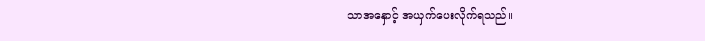သာအနှောင့် အယှက်ပေးလိုက်ရသည်။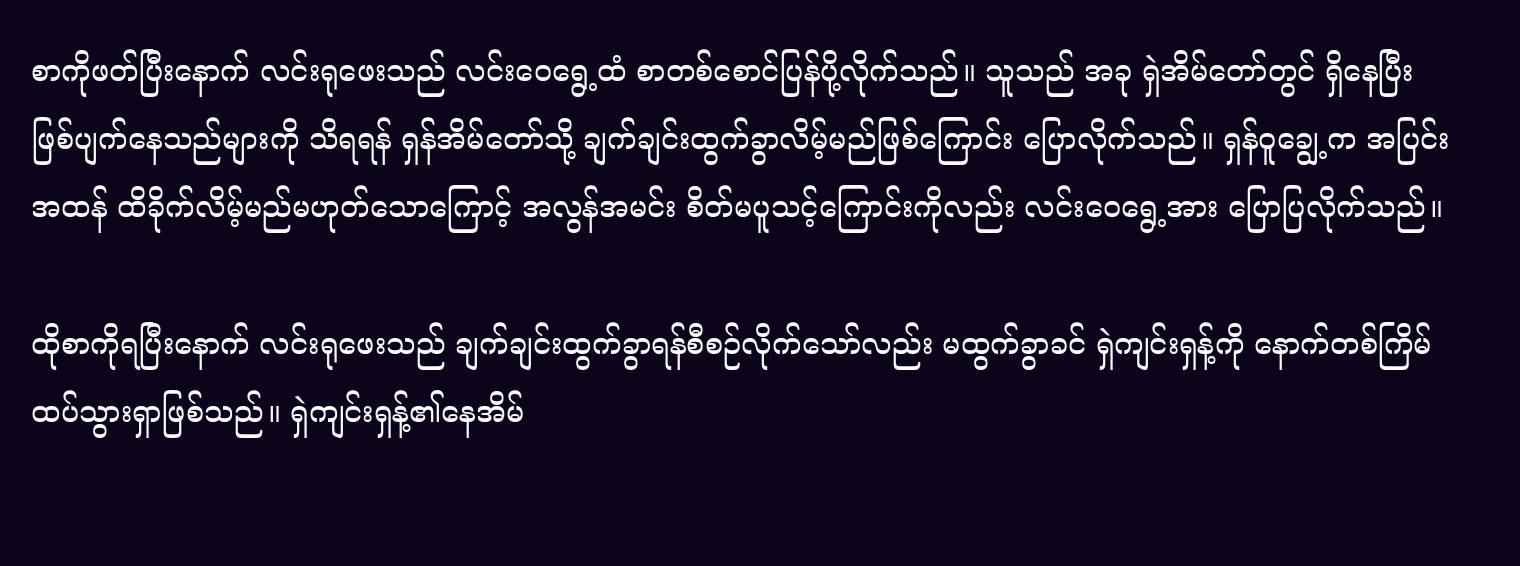စာကိုဖတ်ပြီးနောက် လင်းရုဖေးသည် လင်း‌ဝေရွေ့ထံ စာတစ်စောင်ပြန်ပို့လိုက်သည်။ သူသည် အခု ရှဲအိမ်တော်တွင် ရှိနေပြီး ဖြစ်ပျက်နေသည်များကို သိရရန် ရှန်အိမ်တော်သို့ ချက်ချင်းထွက်ခွာလိမ့်မည်ဖြစ်ကြောင်း ပြောလိုက်သည်။ ရှန်ဝူချွေ့က အပြင်းအထန် ထိခိုက်လိမ့်မည်မဟုတ်သောကြောင့် အလွန်အမင်း စိတ်မပူသင့်ကြောင်းကိုလည်း လင်းဝေရွေ့အား ပြောပြလိုက်သည်။

ထိုစာကိုရပြီးနောက် လင်းရုဖေးသည် ချက်ချင်းထွက်ခွာရန်စီစဉ်လိုက်သော်လည်း မထွက်ခွာခင် ရှဲကျင်းရှန့်ကို နောက်တစ်ကြိမ် ထပ်သွားရှာဖြစ်သည်။ ရှဲကျင်းရှန့်၏နေအိမ်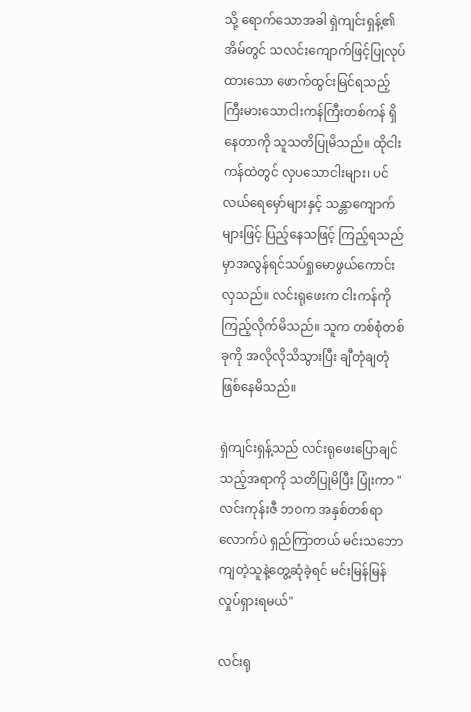သို့ ရောက်သောအခါ ရှဲကျင်းရှန့်၏အိမ်တွင် သလင်းကျောက်ဖြင့်ပြုလုပ်ထားသော ဖောက်ထွင်းမြင်ရသည့် ကြီးမားသောငါးကန်ကြီးတစ်ကန် ရှိနေတာကို သူသတိပြုမိသည်။ ထိုငါးကန်ထဲတွင် လှပသောငါးများ၊ ပင်လယ်ရေမှော်များနှင့် သန္တာကျောက်များဖြင့် ပြည့်နေသဖြင့် ကြည့်ရသည်မှာအလွန်ရင်သပ်ရှုမောဖွယ်ကောင်းလှသည်။ လင်းရုဖေးက ငါးကန်ကို ကြည့်လိုက်မိသည်။ သူက တစ်စုံတစ်ခုကို အလိုလိုသိသွားပြီး ချီတုံချတုံဖြစ်နေမိသည်။

ရှဲကျင်းရှန့်သည် လင်းရုဖေးပြောချင်သည့်အရာကို သတိပြုမိပြီး ပြုံးကာ "လင်းကုန်းဇီ ဘဝက အနှစ်တစ်ရာလောက်ပဲ ရှည်ကြာတယ် မင်းသဘောကျတဲ့သူနဲ့တွေ့ဆုံခဲ့ရင် မင်းမြန်မြန်လှုပ်ရှားရမယ်"

လင်းရု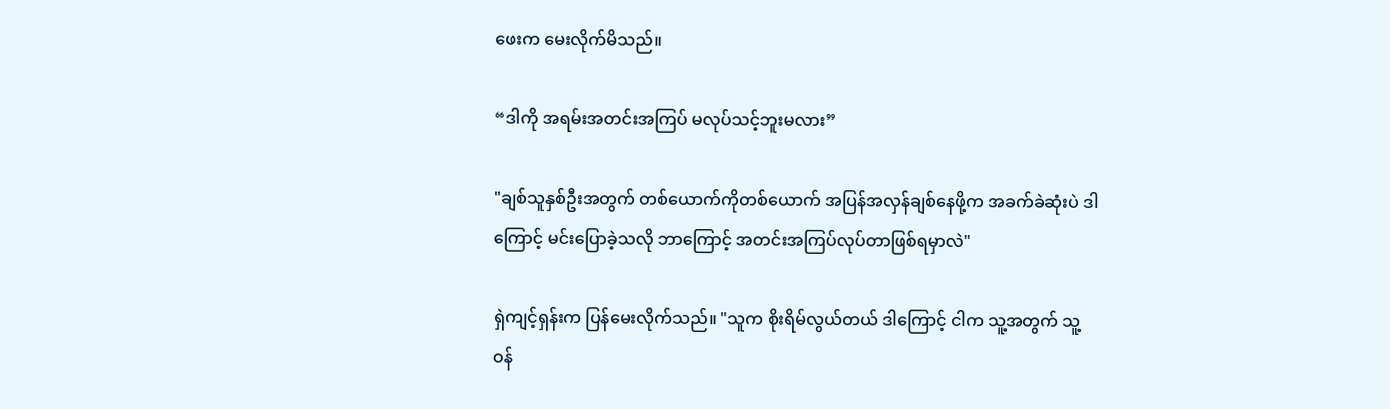ဖေးက မေးလိုက်မိသည်။

“ဒါကို အရမ်းအတင်းအကြပ် မလုပ်သင့်ဘူးမလား”

"ချစ်သူနှစ်ဦးအတွက် တစ်ယောက်ကိုတစ်ယောက် အပြန်အလှန်ချစ်နေဖို့က အခက်ခဲဆုံးပဲ ဒါကြောင့် မင်းပြောခဲ့သလို ဘာကြောင့် အတင်းအကြပ်လုပ်တာဖြစ်ရမှာလဲ"

ရှဲကျင့်ရှန်းက ပြန်မေးလိုက်သည်။ "သူက စိုးရိမ်လွယ်တယ် ဒါကြောင့် ငါက သူ့အတွက် သူ့ဝန်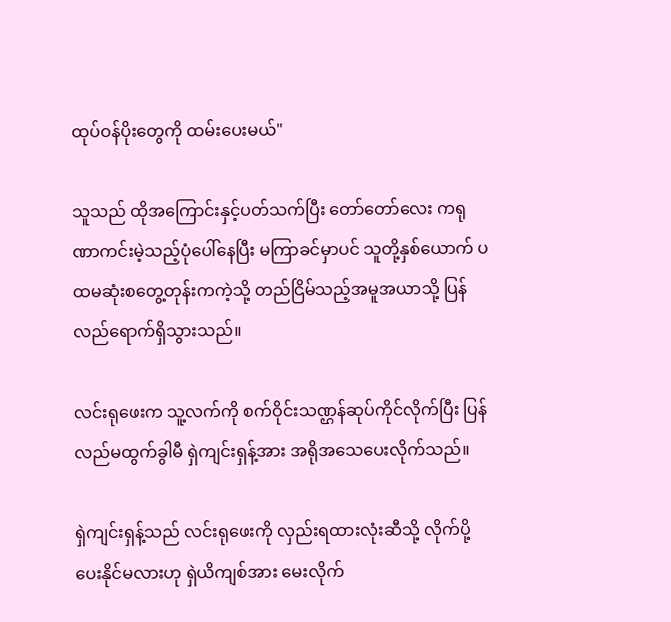ထုပ်ဝန်ပိုးတွေကို ထမ်းပေးမယ်"

သူသည် ထိုအကြောင်းနှင့်ပတ်သက်ပြီး တော်တော်လေး ကရုဏာကင်းမဲ့သည့်ပုံပေါ်နေပြီး မကြာခင်မှာပင် သူတို့နှစ်ယောက် ပထမဆုံးစတွေ့တုန်းကကဲ့သို့ တည်ငြိမ်သည့်အမူအယာသို့ ပြန်လည်ရောက်ရှိသွားသည်။

လင်းရုဖေးက သူ့လက်ကို စက်ဝိုင်းသဏ္ဌန်ဆုပ်ကိုင်လိုက်ပြီး ပြန်လည်မထွက်ခွါမီ ရှဲကျင်းရှန့်အား အရိုအသေပေးလိုက်သည်။

ရှဲကျင်းရှန့်သည် လင်းရုဖေးကို လှည်းရထားလုံးဆီသို့ လိုက်ပို့ပေးနိုင်မလားဟု ရှဲယိကျစ်အား မေးလိုက်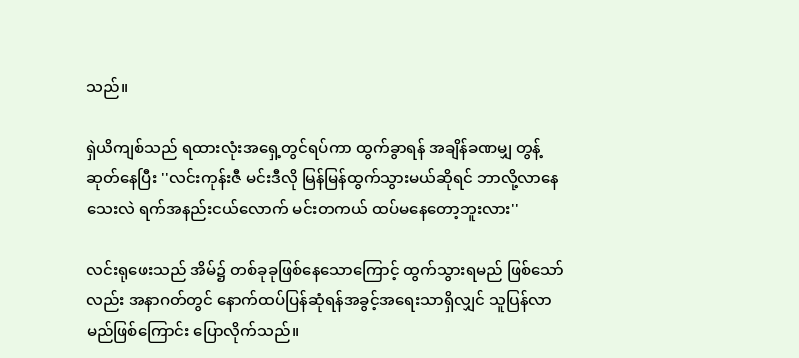သည်။

ရှဲယိကျစ်သည် ရထားလုံးအရှေ့တွင်ရပ်ကာ ထွက်ခွာရန် အချိန်ခဏမျှ တွန့်ဆုတ်နေပြီး ''လင်းကုန်းဇီ မင်းဒီလို မြန်မြန်ထွက်သွားမယ်ဆိုရင် ဘာလို့လာနေသေးလဲ ရက်အနည်းငယ်လောက် မင်းတကယ် ထပ်မနေတော့ဘူးလား''

လင်းရုဖေးသည် အိမ်၌ တစ်ခုခုဖြစ်နေသောကြောင့် ထွက်သွားရမည် ဖြစ်သော်လည်း အနာဂတ်တွင် နောက်ထပ်ပြန်ဆုံရန်အခွင့်အရေးသာရှိလျှင် သူပြန်လာမည်ဖြစ်ကြောင်း ပြောလိုက်သည်။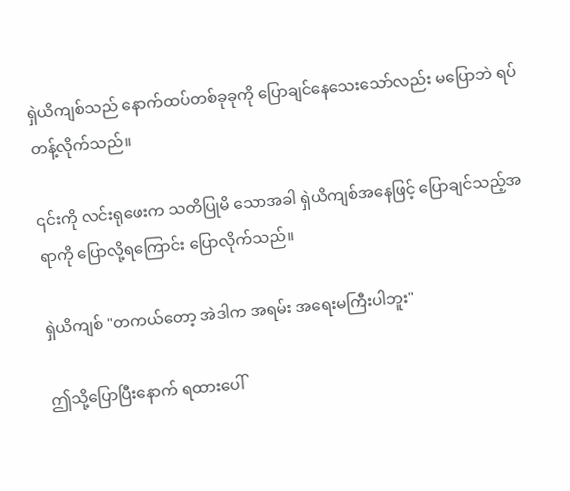ရှဲယိကျစ်သည် နောက်ထပ်တစ်ခုခုကို ပြောချင်နေသေးသော်လည်း မပြောဘဲ ရပ်တန့်လိုက်သည်။

၎င်းကို လင်းရုဖေးက သတိပြုမိ‌ သောအခါ ရှဲယိကျစ်အနေဖြင့် ပြောချင်သည့်အရာကို ပြောလို့ရကြောင်း ပြောလိုက်သည်။

ရှဲယိကျစ် "တကယ်တော့ အဲဒါက အရမ်း အရေးမကြီးပါဘူး"

ဤသို့ပြောပြီးနောက် ရထားပေါ်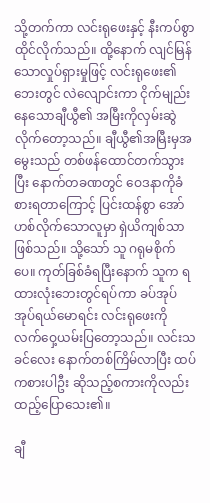သို့တက်ကာ လင်းရုဖေးနှင့် နီးကပ်စွာထိုင်လိုက်သည်။ ထို့နောက် လျင်မြန်သောလှုပ်ရှားမှုဖြင့် လင်းရုဖေး၏ဘေးတွင် လဲလျောင်းကာ ငိုက်မျည်းနေသောချီယွီ၏ အမြီးကိုလှမ်းဆွဲလိုက်တော့သည်။ ချီယွီ၏အမြီး‌မှအမွေးသည် တစ်ဖန်ထောင်တက်သွားပြီး နောက်တခဏတွင် ဝေဒနာကိုခံစားရတာကြောင့် ပြင်းထန်စွာ အော်ဟစ်လိုက်သောလူမှာ ရှဲယိကျစ်သာဖြစ်သည်။ သို့သော် သူ ဂရုမစိုက်ပေ။ ကုတ်ခြစ်ခံရပြီးနောက် သူက ရထားလုံးဘေးတွင်ရပ်ကာ ခပ်အုပ်အုပ်ရယ်မောရင်း လင်းရုဖေးကို လက်ဝှေ့ယမ်းပြတော့သည်။ လင်းသခင်လေး နောက်တစ်ကြိမ်လာပြီး ထပ်ကစားပါဦး ဆိုသည့်စကားကိုလည်းထည့်ပြောသေး၏။

ချီ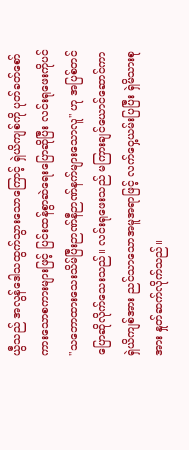ယွီသည် အလွန်ဒေါသထွက်သွားသောကြောင့် ရှဲယိကျစ်ကို ပုတ်ခတ်စော်ကား‌သောစကားများဖြင့် ပြင်းထန်စွာဆဲရေးပြောဆိုပြီး လင်းရုဖေးကိုပင် "သဘောထားသေးသိမ်ပြီးဉာဏ်နီဉာဏ်နက်များသောလူ" ဟု အပြစ်တင်ပြောဆိုလိုက်သေးသည်။ လင်းရုဖေးသည် မကြားချင်ယောင်ဆောင်ကာ ရှဲယိကျစ်အား ညင်သာသောအမူအရာဖြင့် လက်ဝှေ့ယမ်းပြပြီး ရှဲမိသားစုအား နှုတ်ဆက်လိုက်သည်။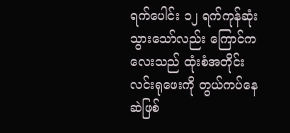ရက်ပေါင်း ၁၂ ရက်ကုန်ဆုံးသွားသော်လည်း ကြောင်ကလေးသည် ထုံးစံအတိုင်း လင်းရုဖေးကို တွယ်ကပ်နေဆဲဖြစ်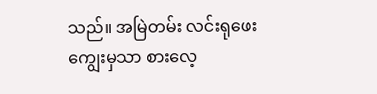သည်။ အမြဲတမ်း လင်းရုဖေးကျွေးမှသာ စားလေ့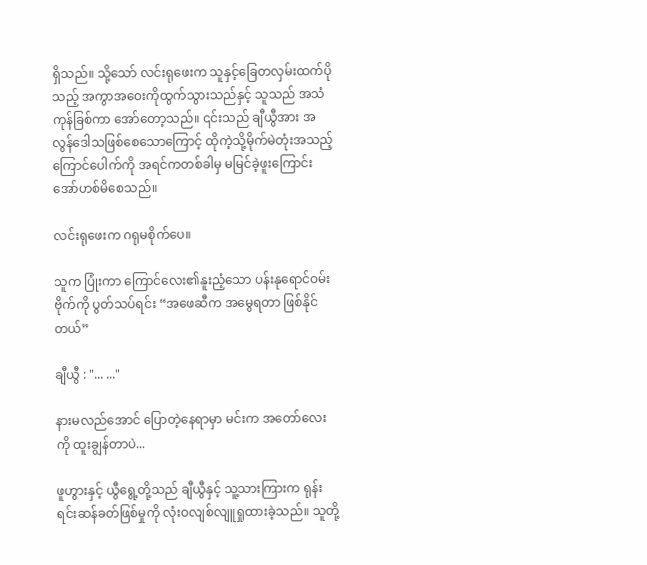ရှိသည်။ သို့သော် လင်းရုဖေးက သူနှင့်ခြေတလှမ်းထက်ပိုသည့် အကွာအဝေးကိုထွက်သွားသည်နှင့် သူသည် အသံကုန်ခြစ်ကာ‌ အော်တော့သည်။ ၎င်းသည် ချီယွီအား အလွန်ဒေါသဖြစ်စေသောကြောင့် ထိုကဲ့သို့မိုက်မဲတုံးအသည့်ကြောင်ပေါက်ကို အရင်ကတစ်ခါမှ မမြင်ခဲ့ဖူးကြောင်း အော်ဟစ်မိစေသည်။

လင်းရုဖေးက ဂရုမစိုက်ပေ။

သူက ပြုံးကာ ကြောင်လေး၏နူးညံ့သော ပန်းနုရောင်ဝမ်းဗိုက်ကို ပွတ်သပ်ရင်း “အဖေဆီက အမွေရတာ ဖြစ်နိုင်တယ်”

ချီယွီ : "... ..."

နားမလည်အောင် ပြောတဲ့နေရာမှာ မင်းက အတော်လေးကို ထူးချွန်တာပဲ...

ဖူဟွားနှင့် ယွီရွေ့တို့သည် ချီယွီနှင့် သူ့သားကြားက ရုန်းရင်းဆန်ခတ်ဖြစ်မှုကို လုံးဝလျစ်လျူရှုထားခဲ့သည်။ သူတို့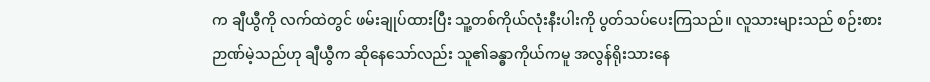က ချီယွီကို လက်ထဲတွင် ဖမ်းချုပ်ထားပြီး သူ့တစ်ကိုယ်လုံးနီးပါးကို ပွတ်သပ်ပေးကြသည်။ လူသား‌များသည် စဉ်းစားဉာဏ်မဲ့သည်ဟု ချီယွီက ဆိုနေသော်လည်း သူ၏ခန္ဓာကိုယ်ကမူ အလွန်ရိုးသားနေ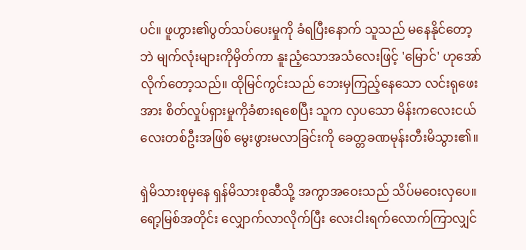ပင်။ ဖူဟွား၏ပွတ်သပ်ပေးမှုကို ခံရပြီးနောက် သူသည် မနေနိုင်တော့ဘဲ မျက်လုံးများကိုမှိတ်ကာ နူးညံ့သောအသံလေးဖြင့် 'မြောင်' ဟုအော်လိုက်တော့သည်။ ထိုမြင်ကွင်းသည် ဘေးမှကြည့်နေသော လင်းရုဖေးအား စိတ်လှုပ်ရှားမှုကိုခံစားရစေပြီး သူက လှပသော မိန်းကလေးငယ်လေးတစ်ဦးအဖြစ် မွေးဖွားမလာခြင်းကို ခေတ္တခဏမုန်းတီးမိသွား၏။

ရှဲမိသားစုမှနေ ရှန်မိသားစုဆီသို့ အကွာအဝေးသည် သိပ်မဝေးလှပေ။ ရော့မြစ်အတိုင်း လျှောက်လာလိုက်ပြီး လေးငါးရက်လောက်ကြာလျှင်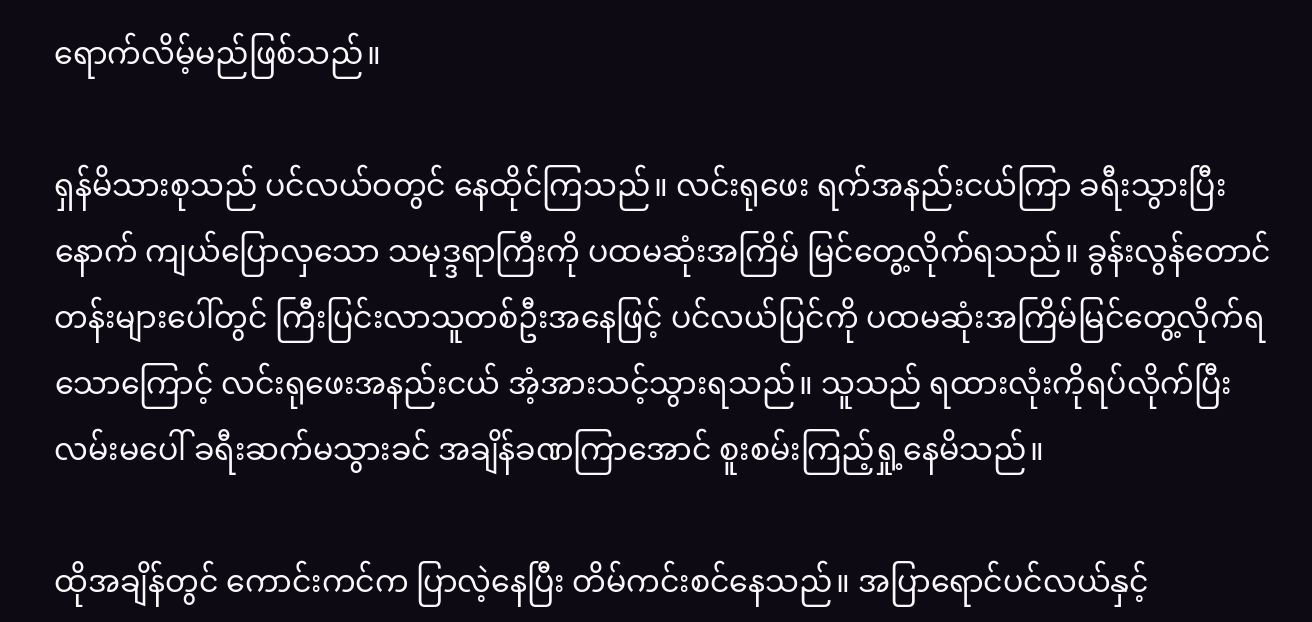ရောက်လိမ့်မည်ဖြစ်သည်။

ရှန်မိသားစုသည် ပင်လယ်ဝတွင် နေထိုင်ကြသည်။ လင်းရုဖေး ရက်အနည်းငယ်ကြာ ခရီးသွားပြီးနောက် ကျယ်ပြောလှသော သမုဒ္ဒရာကြီးကို ပထမဆုံးအကြိမ် မြင်တွေ့လိုက်ရသည်။ ခွန်းလွန်တောင်တန်းများပေါ်တွင် ကြီးပြင်းလာသူတစ်ဦးအနေဖြင့် ပင်လယ်ပြင်ကို ပထမဆုံးအကြိမ်မြင်တွေ့လိုက်ရသောကြောင့် လင်းရုဖေးအနည်းငယ် အံ့အားသင့်သွားရသည်။ သူသည် ရထားလုံးကိုရပ်လိုက်ပြီး လမ်းမပေါ် ခရီးဆက်မသွားခင် အချိန်ခဏကြာအောင် စူးစမ်းကြည့်ရှု့နေမိသည်။

ထိုအချိန်တွင် ကောင်းကင်က ပြာလဲ့နေပြီး တိမ်ကင်းစင်နေသည်။ အပြာရောင်ပင်လယ်နှင့်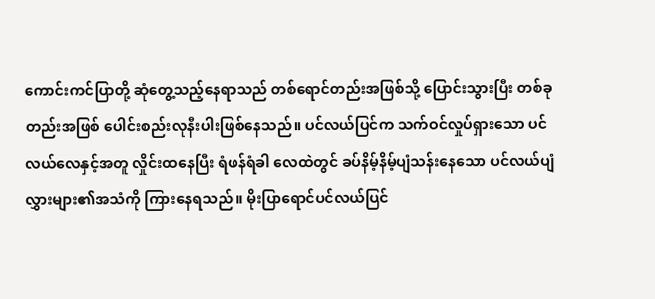ကောင်းကင်ပြာတို့ ဆုံတွေ့သည့်နေရာသည် တစ်ရောင်တည်းအဖြစ်သို့ ပြောင်းသွားပြီး တစ်ခုတည်းအဖြစ် ပေါင်းစည်းလုနီးပါးဖြစ်နေသည်။ ပင်လယ်ပြင်က သက်ဝင်လှုပ်ရှားသော ပင်လယ်လေနှင့်အတူ လှိုင်းထနေပြီး ရံဖန်ရံခါ လေထဲတွင် ခပ်နိမ့်နိမ့်ပျံသန်း‌နေသော ပင်လယ်ပျံလွှားများ၏အသံကို ကြားနေရသည်။ မိုးပြာရောင်ပင်လယ်ပြင်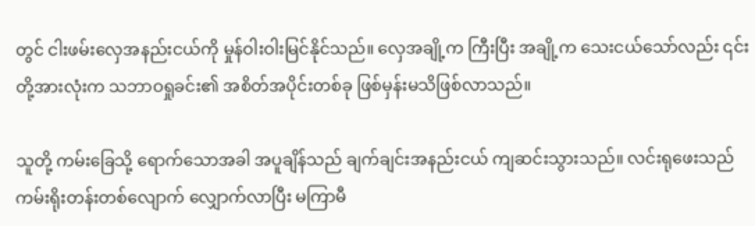တွင် ငါးဖမ်းလှေအနည်းငယ်ကို မှုန်ဝါးဝါးမြင်နိုင်သည်။ လှေအချို့က ကြီးပြီး အချို့က သေးငယ်သော်လည်း ၎င်းတို့အားလုံးက သဘာဝရှုခင်း၏ အစိတ်အပိုင်းတစ်ခု ဖြစ်မှန်းမသိဖြစ်လာသည်။

သူတို့ ကမ်းခြေသို့ ရောက်သောအခါ အပူချိန်သည် ချက်ချင်းအနည်းငယ် ကျဆင်းသွားသည်။ လင်းရုဖေးသည် ကမ်းရိုးတန်းတစ်လျောက် လျှောက်လာပြီး မကြာမီ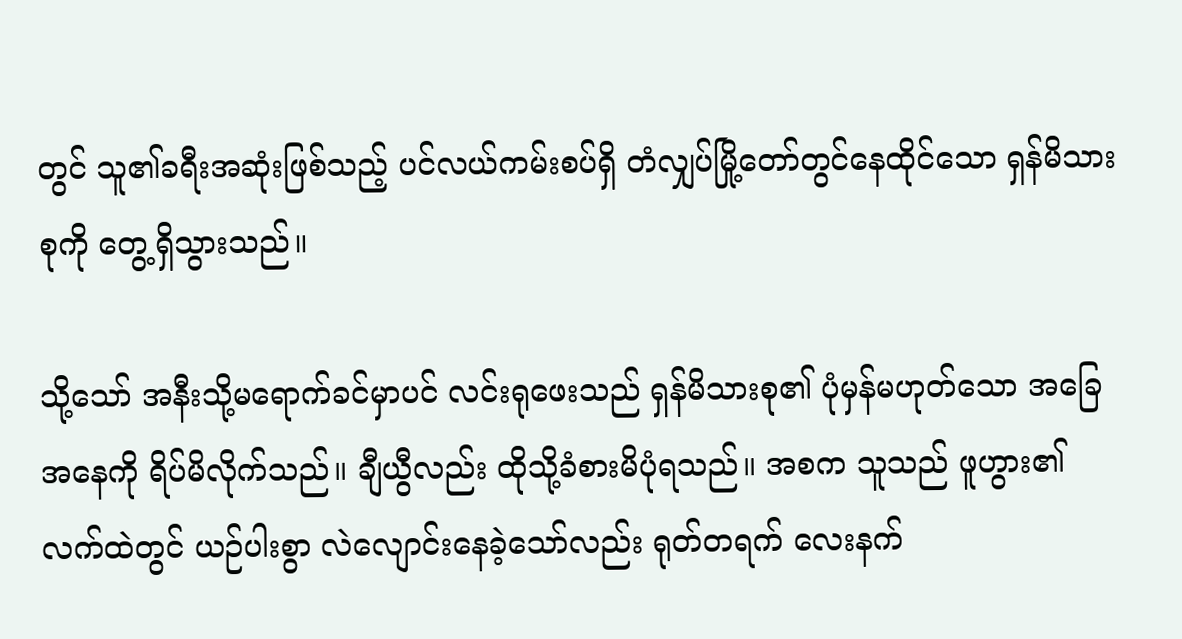တွင် သူ၏ခရီးအဆုံးဖြစ်သည့် ပင်လယ်ကမ်းစပ်ရှိ တံလျှပ်မြို့တော်တွင်နေထိုင်သော ရှန်မိသားစုကို တွေ့ရှိသွားသည်။

သို့သော် အနီးသို့မရောက်ခင်မှာပင် လင်းရုဖေးသည် ရှန်မိသားစု၏ ပုံမှန်မဟုတ်သော အခြေအနေကို ရိပ်မိလိုက်သည်။ ချီယွီလည်း ထိုသို့ခံစားမိပုံရသည်။ အစက သူသည် ဖူဟွား၏လက်ထဲတွင် ယဉ်ပါးစွာ လဲလျောင်းနေခဲ့သော်လည်း ရုတ်တရက် လေးနက်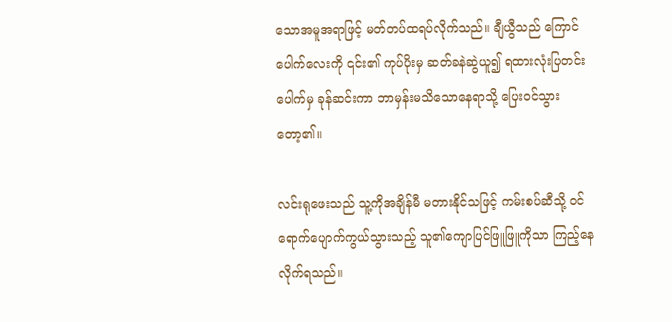သောအမူအရာဖြင့် မတ်တပ်ထရပ်လိုက်သည်။ ချီယွီသည် ကြောင်ပေါက်လေးကို ၎င်း၏ ကုပ်ပိုးမှ ဆတ်ခနဲဆွဲယူ၍ ရထားလုံးပြတင်းပေါက်မှ ခုန်ဆင်းကာ ဘာမှန်းမသိသောနေရာသို့ ပြေးဝင်သွားတော့၏။

လင်းရုဖေးသည် သူ့ကိုအချိန်မီ မတားနိုင်သဖြင့် ကမ်းစပ်ဆီသို့ ဝင်ရောက်ပျောက်ကွယ်သွားသည့် သူ၏ကျောပြင်ဖြူဖြူကိုသာ ကြည့်နေလိုက်ရသည်။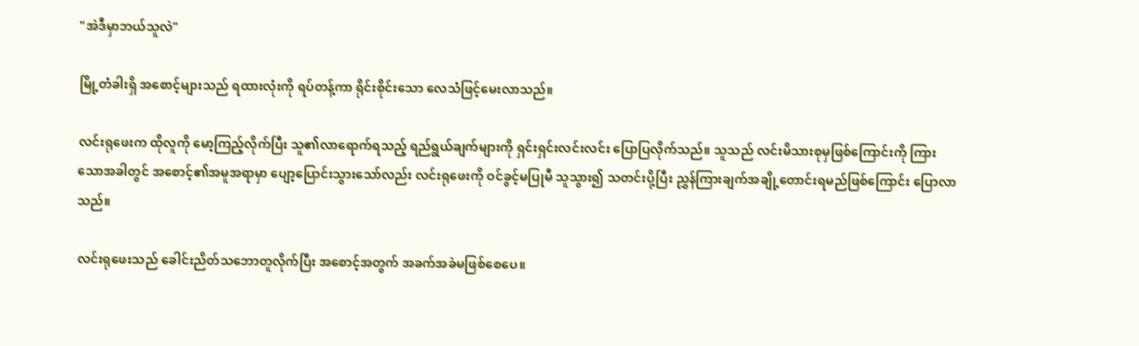"အဲဒီမှာဘယ်သူလဲ"

မြို့တံခါးရှိ အစောင့်များသည် ရထားလုံးကို ရပ်တန့်ကာ ရိုင်းစိုင်းသော လေသံဖြင့်မေးလာသည်။

လင်းရုဖေးက ထိုလူကို မော့ကြည့်လိုက်ပြီး သူ၏လာရောက်ရသည့် ရည်ရွယ်ချက်များကို ရှင်းရှင်းလင်းလင်း ပြောပြလိုက်သည်။ သူသည် လင်းမိသားစုမှဖြစ်ကြောင်းကို ကြားသောအခါတွင် အစောင့်၏အမူအရာမှာ ပျော့ပြောင်းသွားသော်လည်း လင်းရုဖေးကို ဝင်ခွင့်မပြုမီ သူသွား၍ သတင်းပို့ပြီး ညွှန်ကြားချက်အချို့တောင်းရမည်ဖြစ်ကြောင်း ပြောလာသည်။

လင်းရုဖေးသည် ခေါင်းညိတ်သဘောတူလိုက်ပြီး အစောင့်အတွက် အခက်အခဲမဖြစ်‌စေပေ။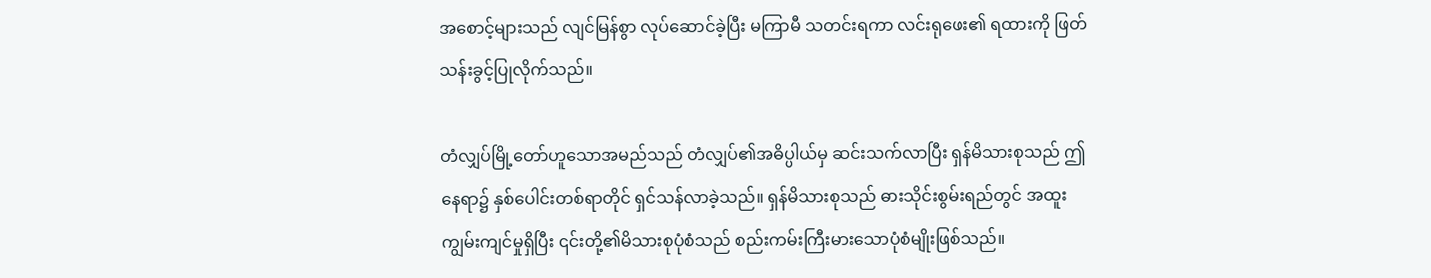အစောင့်များသည် လျင်မြန်စွာ လုပ်ဆောင်ခဲ့ပြီး မကြာမီ သတင်းရကာ လင်းရုဖေး၏ ရထားကို ဖြတ်သန်းခွင့်ပြုလိုက်သည်။

တံလျှပ်မြို့တော်ဟူသောအမည်သည် တံလျှပ်၏အဓိပ္ပါယ်မှ ဆင်းသက်လာပြီး ရှန်မိသားစုသည် ဤနေရာ၌ နှစ်ပေါင်းတစ်ရာတိုင် ရှင်သန်လာခဲ့သည်။ ရှန်မိသားစုသည် ဓားသိုင်းစွမ်းရည်တွင် အထူးကျွမ်းကျင်မှုရှိပြီး ၎င်းတို့၏မိသားစုပုံစံသည် စည်းကမ်းကြီးမားသောပုံစံမျိုးဖြစ်သည်။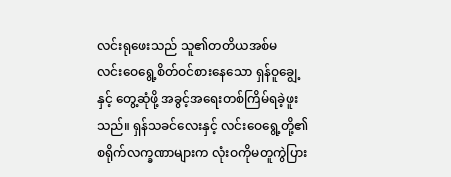လင်းရုဖေးသည် သူ၏တတိယအစ်မလင်း‌ဝေရွေ့စိတ်ဝင်စားနေသော ရှန်ဝူချွေ့နှင့် တွေ့ဆုံဖို့ အခွင့်အ‌ရေးတစ်ကြိမ်ရခဲ့ဖူးသည်။ ရှန်သခင်လေးနှင့် လင်းဝေရွေ့တို့၏ စရိုက်လက္ခဏာများက လုံးဝကိုမတူကွဲပြား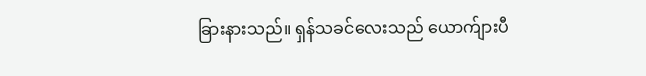ခြားနားသည်။ ရှန်သခင်လေးသည် ယောက်ျားပီ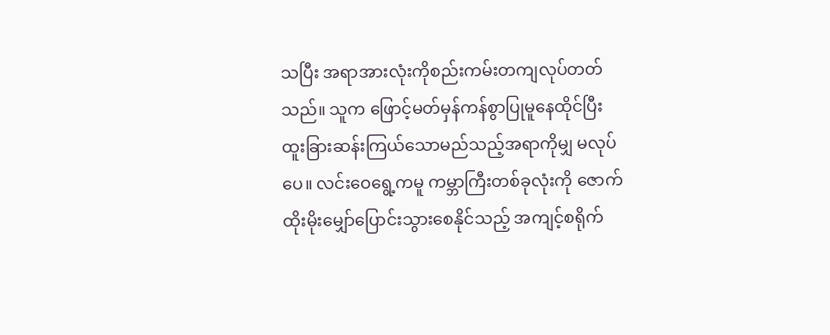သပြီး အရာအားလုံးကိုစည်းကမ်းတကျလုပ်တတ်သည်။ သူက ဖြောင့်မတ်မှန်ကန်စွာပြုမူ‌နေထိုင်ပြီး ထူးခြားဆန်းကြယ်သောမည်သည့်အရာကိုမျှ မလုပ်ပေ။ လင်းဝေရွေ့ကမူ ကမ္ဘာကြီးတစ်ခုလုံးကို ဇောက်ထိုးမိုး‌မျှော်ပြောင်းသွားစေနိုင်သည့် အကျင့်စရိုက်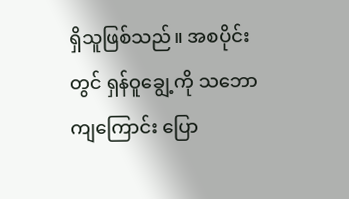ရှိသူဖြစ်သည်။ အစပိုင်းတွင် ရှန်ဝူချွေ့ကို သဘောကျကြောင်း ပြော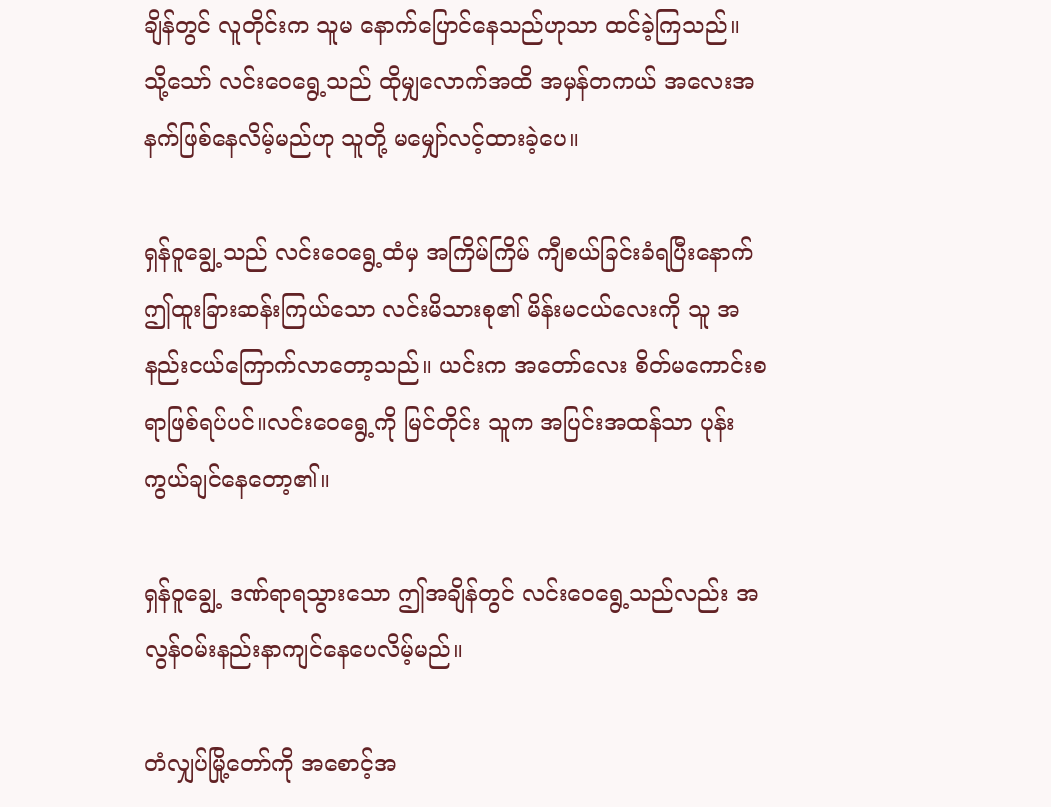ချိန်တွင် လူတိုင်းက သူမ နောက်ပြောင်နေသည်ဟုသာ ထင်ခဲ့ကြသည်။ သို့သော် လင်းဝေရွေ့သည် ထိုမျှလောက်အထိ အမှန်တကယ် အလေးအနက်ဖြစ်နေလိမ့်မည်ဟု သူတို့ မမျှော်လင့်ထားခဲ့ပေ။

ရှန်ဝူချွေ့သည် လင်းဝေရွေ့ထံမှ အကြိမ်ကြိမ် ကျီစယ်ခြင်းခံရပြီးနောက် ဤထူးခြားဆန်းကြယ်သော လင်းမိသားစု၏ မိန်းမငယ်လေးကို သူ အနည်းငယ်ကြောက်လာတော့သည်။ ယင်းက အတော်လေး စိတ်မကောင်းစရာဖြစ်ရပ်ပင်။လင်းဝေရွေ့ကို မြင်တိုင်း သူက အပြင်းအထန်သာ ပုန်းကွယ်ချင်နေတော့၏။

ရှန်ဝူချွေ့ ဒဏ်ရာရသွားသော ဤအချိန်တွင် လင်းဝေရွေ့သည်လည်း အလွန်ဝမ်းနည်းနာကျင်နေပေလိမ့်မည်။

တံလျှပ်မြို့တော်ကို အစောင့်အ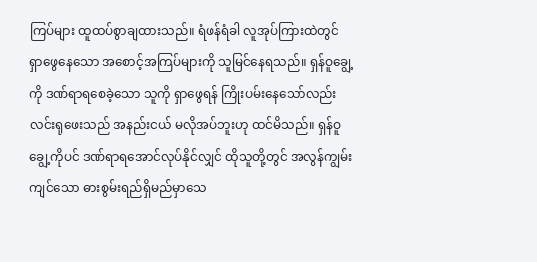ကြပ်များ ထူထပ်စွာချထားသည်။ ရံဖန်ရံခါ လူအုပ်ကြားထဲတွင် ရှာဖွေနေသော အစောင့်အကြပ်များကို သူမြင်နေရသည်။ ရှန်ဝူချွေ့ကို ဒဏ်ရာရစေခဲ့သော သူကို ရှာဖွေရန် ကြိုးပမ်းနေသော်လည်း လင်းရုဖေးသည် အနည်းငယ် မလိုအပ်ဘူးဟု ထင်မိသည်။ ရှန်ဝူချွေ့ကိုပင် ဒဏ်ရာရအောင်လုပ်နိုင်လျှင် ထိုသူတို့တွင် အလွန်ကျွမ်းကျင်သော ဓားစွမ်းရည်ရှိမည်မှာသေ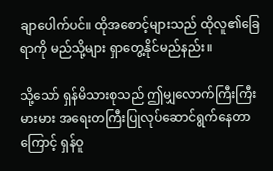ချာပေါက်ပင်။ ထိုအစောင့်များသည် ထိုလူ၏ခြေရာကို မည်သို့များ ရှာတွေ့နိုင်မည်နည်း။

သို့သော် ရှန်မိသားစုသည် ဤမျှလောက်ကြီးကြီးမားမား အရေးတကြီးပြုလုပ်ဆောင်ရွက်နေတာကြောင့် ရှန်ဝူ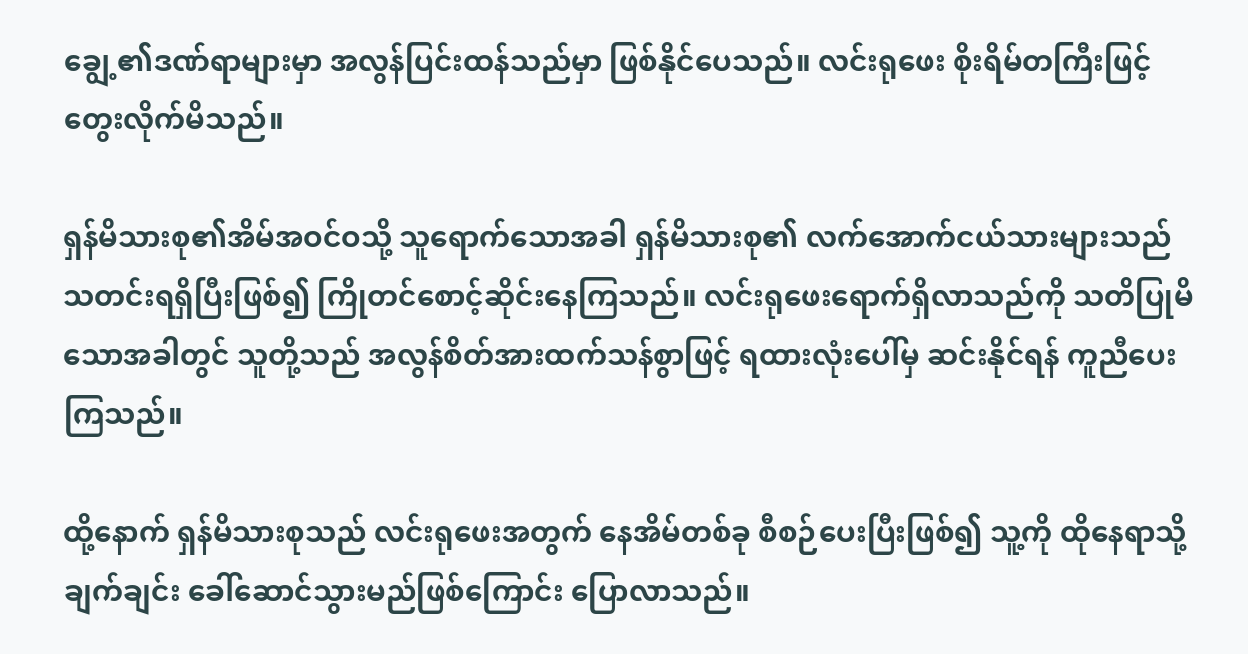ချွေ့၏ဒဏ်ရာများမှာ အလွန်ပြင်းထန်သည်မှာ ဖြစ်နိုင်ပေသည်။ လင်းရုဖေး စိုးရိမ်တကြီးဖြင့် တွေးလိုက်မိသည်။

ရှန်မိသားစု၏အိမ်အဝင်ဝသို့ သူရောက်သောအခါ ရှန်မိသားစု၏ လက်အောက်ငယ်သားများသည် သတင်းရရှိပြီးဖြစ်၍ ကြိုတင်စောင့်ဆိုင်းနေကြသည်။ လင်းရုဖေးရောက်ရှိလာသည်ကို သတိပြုမိသောအခါတွင် သူတို့သည် အလွန်စိတ်အားထက်သန်စွာဖြင့် ရထားလုံးပေါ်မှ ဆင်းနိုင်ရန် ကူညီပေးကြသည်။

ထို့နောက် ရှန်မိသားစုသည် လင်းရုဖေးအတွက် နေအိမ်တစ်ခု စီစဉ်ပေးပြီးဖြစ်၍ သူ့ကို ထိုနေရာသို့ ချက်ချင်း ခေါ်ဆောင်သွားမည်ဖြစ်ကြောင်း ပြောလာသည်။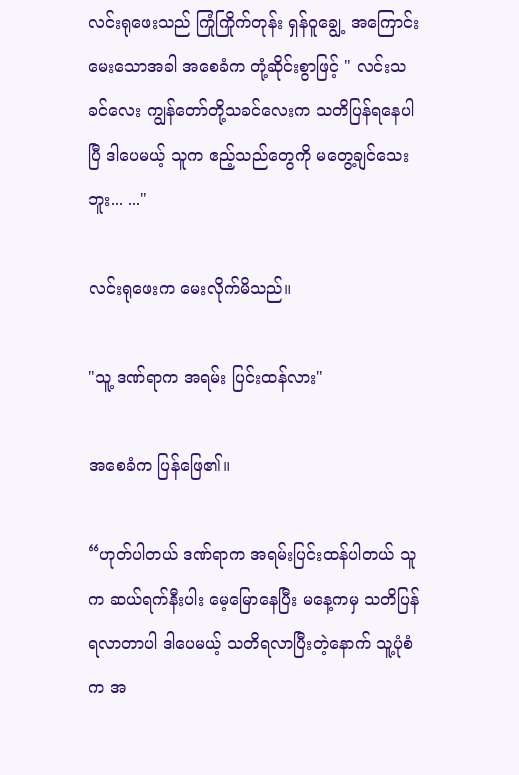လင်းရုဖေးသည် ကြုံကြိုက်တုန်း ရှန်ဝူချွေ့ အကြောင်းမေး‌သောအခါ အစေခံက တုံ့ဆိုင်းစွာဖြင့် " လင်းသခင်လေး ကျွန်တော်တို့သခင်လေးက သတိပြန်ရနေပါပြီ ဒါပေမယ့် သူက ဧည့်သည်တွေကို မတွေ့ချင်သေးဘူး... ..."

လင်းရုဖေးက မေးလိုက်မိသည်။

"သူ့ ဒဏ်ရာက အရမ်း ပြင်းထန်လား"

အစေခံက ပြန်ဖြေ၏။

“ဟုတ်ပါတယ် ဒဏ်ရာက အရမ်းပြင်းထန်ပါတယ် သူက ဆယ်ရက်နီးပါး မေ့မြောနေပြီး မနေ့ကမှ သတိပြန်ရလာတာပါ ဒါပေမယ့် သတိရလာပြီးတဲ့နောက် သူ့ပုံစံက အ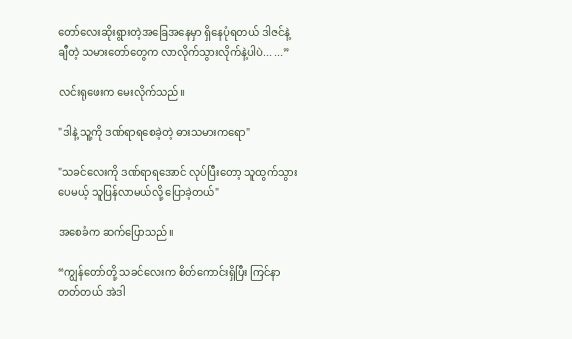တော်လေးဆိုးရွားတဲ့အခြေအနေမှာ ရှိနေပုံရတယ် ဒါဇင်နဲ့ချီတဲ့ သမားတော်တွေက လာလိုက်သွားလိုက်နဲ့ပါပဲ... ...”

လင်းရုဖေးက မေးလိုက်သည်။

"ဒါနဲ့ သူ့ကို ဒဏ်ရာရ‌စေခဲ့တဲ့ ဓားသမားကရော"

"သခင်လေးကို ဒဏ်ရာရအောင် လုပ်ပြီးတော့ သူထွက်သွားပေမယ့် သူပြန်လာမယ်လို့ ပြောခဲ့တယ်"

အစေခံက ဆက်ပြောသည်။

“ကျွန်တော်တို့ သခင်လေးက စိတ်ကောင်းရှိပြီး ကြင်နာတတ်တယ် အဲဒါ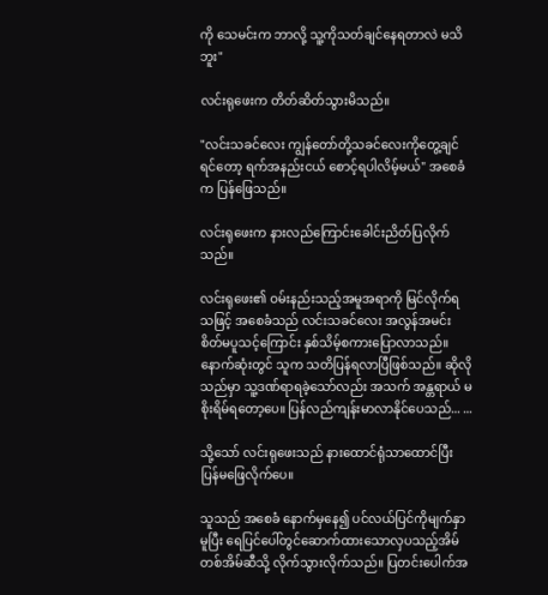ကို သေမင်းက ဘာလို့ သူ့ကိုသတ်ချင်နေရတာလဲ မသိဘူး"

လင်းရုဖေးက တိတ်ဆိတ်သွားမိသည်။

"လင်းသခင်လေး ကျွန်တော်တို့သခင်လေးကိုတွေ့ချင်ရင်တော့ ရက်အနည်းငယ် စောင့်ရပါလိမ့်မယ်" အစေခံက ပြန်ဖြေသည်။

လင်းရုဖေးက နားလည်ကြောင်းခေါင်းညိတ်ပြလိုက်သည်။

လင်းရုဖေး၏ ဝမ်းနည်းသည့်အမူအရာကို မြင်လိုက်ရသဖြင့် အစေခံသည် လင်းသခင်လေး အလွန်အမင်း စိတ်မပူသင့်ကြောင်း နှစ်သိမ့်စကားပြောလာသည်။ နောက်ဆုံးတွင် သူက သတိပြန်ရလာပြီဖြစ်သည်။ ဆိုလိုသည်မှာ သူ့ဒဏ်ရာရခဲ့‌သော်လည်း အသက် အန္တရာယ် မစိုးရိမ်ရတော့ပေ။ ပြန်လည်ကျန်းမာလာနိုင်ပေသည်... ...

သို့သော် လင်းရုဖေးသည် နားထောင်ရုံသာထောင်ပြီး ပြန်မဖြေလိုက်ပေ။

သူသည် အစေခံ‌ နောက်မှနေ၍ ပင်လယ်ပြင်ကိုမျက်နှာမူပြီး ရေပြင်ပေါ်တွင်ဆောက်ထားသောလှပသည့်အိမ်တစ်အိမ်ဆီသို့ လိုက်သွားလိုက်သည်။ ပြတင်းပေါက်အ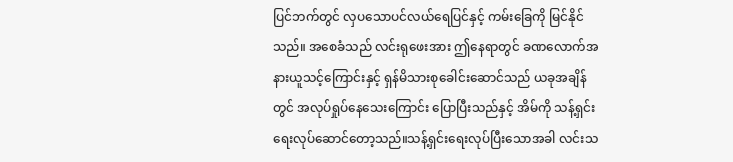ပြင်ဘက်တွင် လှပသောပင်လယ်ရေပြင်နှင့် ကမ်းခြေကို မြင်နိုင်သည်။ အစေခံသည် လင်းရုဖေးအား ဤနေရာတွင် ခဏလောက်အနားယူသင့်ကြောင်းနှင့် ရှန်မိသားစုခေါင်းဆောင်သည် ယခုအချိန်တွင် အလုပ်ရှုပ်နေသေးကြောင်း ပြောပြီးသည်နှင့် အိမ်ကို သန့်ရှင်းရေးလုပ်ဆောင်တော့သည်။သန့်ရှင်း‌ရေးလုပ်ပြီးသောအခါ လင်းသ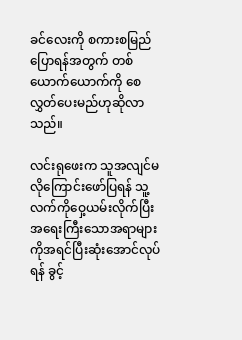ခင်လေးကို စကားစမြည်ပြောရန်အတွက် တစ်ယောက်ယောက်ကို စေလွှတ်ပေးမည်ဟုဆိုလာသည်။

လင်းရုဖေးက သူအလျင်မလိုကြောင်း‌ဖော်ပြရန် သူ့လက်ကိုဝှေ့ယမ်းလိုက်ပြီး အရေးကြီးသောအရာများကိုအရင်ပြီးဆုံး‌အောင်လုပ်ရန် ခွင့်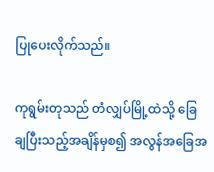ပြုပေးလိုက်သည်။

ကုရွမ်းတုသည် တံလျှပ်မြို့ထဲသို့ ခြေချပြီးသည့်အချိန်မှစ၍ အလွန်အခြေအ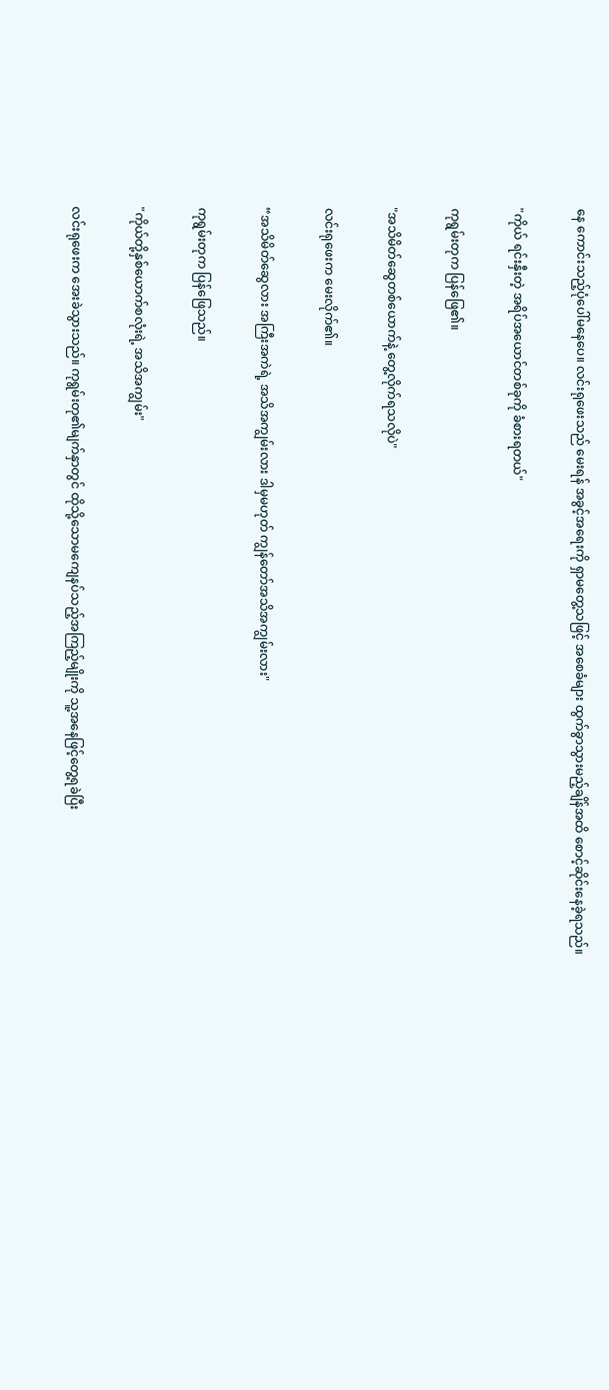နေ ကောင်းသည့်ပုံပေါ်မနေပေ။ လင်းရုဖေးသည် မေးရန် အခွင့်အရေးကို ရှာမတွေ့သဖြင့် အစေခံများ ထွက်ခွာသွားမည့်ချိန်အထိ စောင့်ဆိုင်းနေခဲ့ရသည်။

"ကိုယ် ရင်းနှီးတဲ့ အရိပ်အယောင်တစ်ခုကို ခံစားရတယ်"

ကုရွမ်းတုက ပြန်ဖြေ၏။

"အသိမိတ်ဆွေတစ်ယောက်နဲ့ တွေ့လိုက်ရသလိုပဲ"

လင်းရုဖေးက မေးလိုက်၏။

“အသိမိတ်ဆွေလား အကြီးအကဲရဲ့ အသိအကျွမ်းလား ဒါမှမဟုတ် ကျွန်တော်အသိအကျွမ်းလား"

ကုရွမ်းတုက ပြန်ဖြေသည်။

"ကိုယ်တို့နှစ်ယောက်စလုံးရဲ့ အသိအကျွမ်း"

လင်းရုဖေးက အေးခဲသွားသည်။ ကုရွမ်းတု၏မျက်နှာတွင် ထိုသို့သောမကျေနပ်သည့်အကြည့်မျိုးကို သူ့အနေဖြင့်တွေ့ရခဲပြီး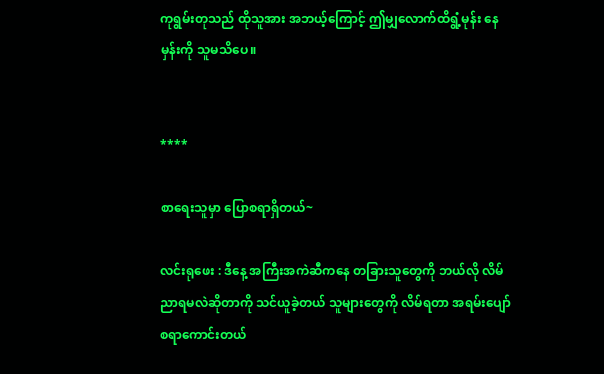ကုရွမ်းတုသည် ထိုသူအား အဘယ့်ကြောင့် ဤမျှလောက်ထိရွံ့မုန်း နေမှန်းကို သူမသိပေ။


****

စာရေးသူမှာ ပြောစရာရှိတယ်~

လင်းရုဖေး : ဒီနေ့ အကြီးအကဲဆီကနေ တခြားသူတွေကို ဘယ်လို လိမ်ညာရမလဲဆိုတာကို သင်ယူခဲ့တယ် သူများတွေကို လိမ်ရတာ အရမ်းပျော်စရာကောင်းတယ်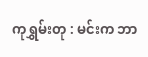ကုရွှမ်းတု : မင်းက ဘာ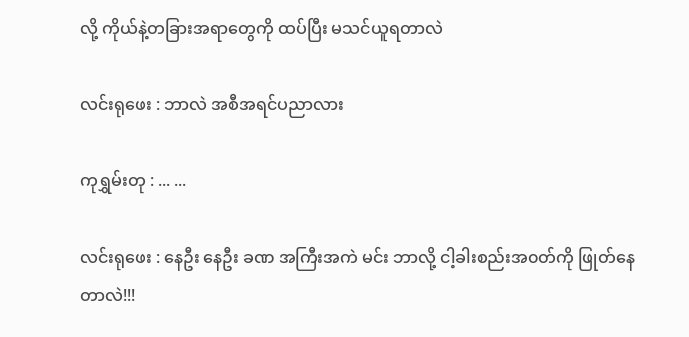လို့ ကိုယ်နဲ့တခြားအရာတွေကို ထပ်ပြီး မသင်ယူရတာလဲ

လင်းရုဖေး : ဘာလဲ အစီအရင်ပညာလား

ကုရွှမ်းတု : ... ...

လင်းရုဖေး : နေဦး နေဦး ခဏ အကြီးအကဲ မင်း ဘာလို့ ငါ့ခါးစည်းအ၀တ်ကို ဖြုတ်နေတာလဲ!!!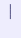───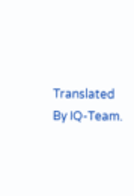Translated By IQ-Team.